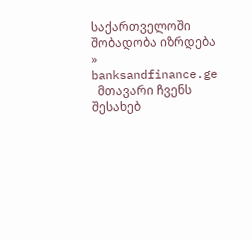საქართველოში შობადობა იზრდება » banksandfinance.ge
  მთავარი ჩვენს შესახებ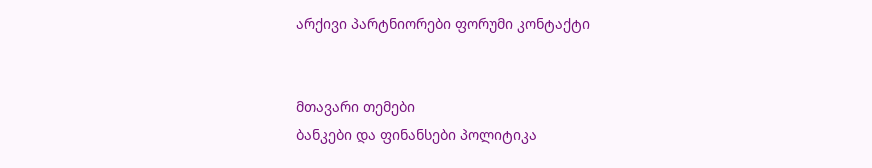არქივი პარტნიორები ფორუმი კონტაქტი


მთავარი თემები
ბანკები და ფინანსები პოლიტიკა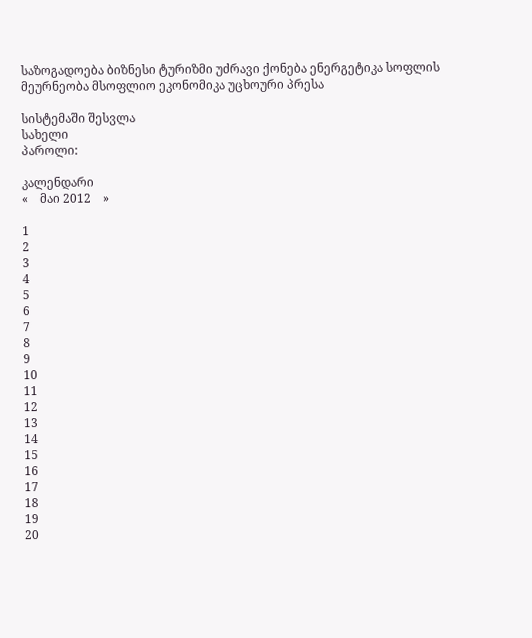საზოგადოება ბიზნესი ტურიზმი უძრავი ქონება ენერგეტიკა სოფლის მეურნეობა მსოფლიო ეკონომიკა უცხოური პრესა

სისტემაში შესვლა
სახელი
პაროლი:

კალენდარი
«    მაი 2012    »

1
2
3
4
5
6
7
8
9
10
11
12
13
14
15
16
17
18
19
20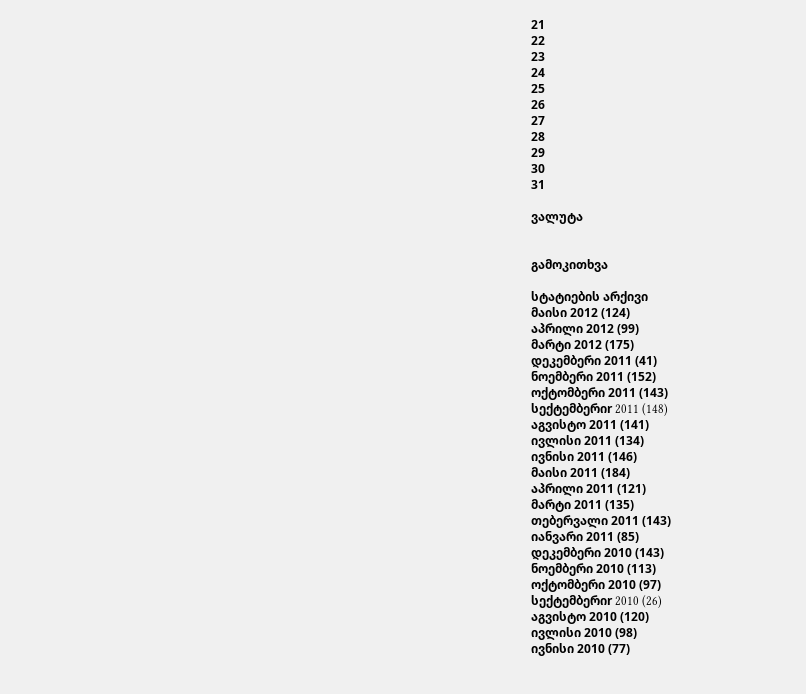21
22
23
24
25
26
27
28
29
30
31

ვალუტა


გამოკითხვა

სტატიების არქივი
მაისი 2012 (124)
აპრილი 2012 (99)
მარტი 2012 (175)
დეკემბერი 2011 (41)
ნოემბერი 2011 (152)
ოქტომბერი 2011 (143)
სექტემბერიr 2011 (148)
აგვისტო 2011 (141)
ივლისი 2011 (134)
ივნისი 2011 (146)
მაისი 2011 (184)
აპრილი 2011 (121)
მარტი 2011 (135)
თებერვალი 2011 (143)
იანვარი 2011 (85)
დეკემბერი 2010 (143)
ნოემბერი 2010 (113)
ოქტომბერი 2010 (97)
სექტემბერიr 2010 (26)
აგვისტო 2010 (120)
ივლისი 2010 (98)
ივნისი 2010 (77)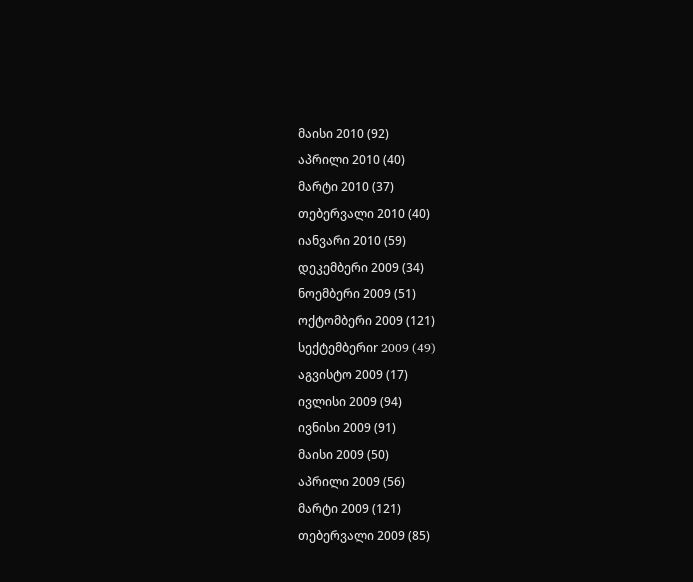მაისი 2010 (92)
აპრილი 2010 (40)
მარტი 2010 (37)
თებერვალი 2010 (40)
იანვარი 2010 (59)
დეკემბერი 2009 (34)
ნოემბერი 2009 (51)
ოქტომბერი 2009 (121)
სექტემბერიr 2009 (49)
აგვისტო 2009 (17)
ივლისი 2009 (94)
ივნისი 2009 (91)
მაისი 2009 (50)
აპრილი 2009 (56)
მარტი 2009 (121)
თებერვალი 2009 (85)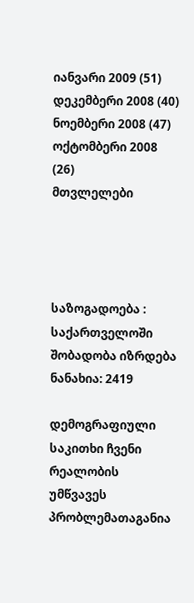იანვარი 2009 (51)
დეკემბერი 2008 (40)
ნოემბერი 2008 (47)
ოქტომბერი 2008 (26)
მთვლელები




საზოგადოება : საქართველოში შობადობა იზრდება
ნანახია: 2419

დემოგრაფიული საკითხი ჩვენი რეალობის უმწვავეს პრობლემათაგანია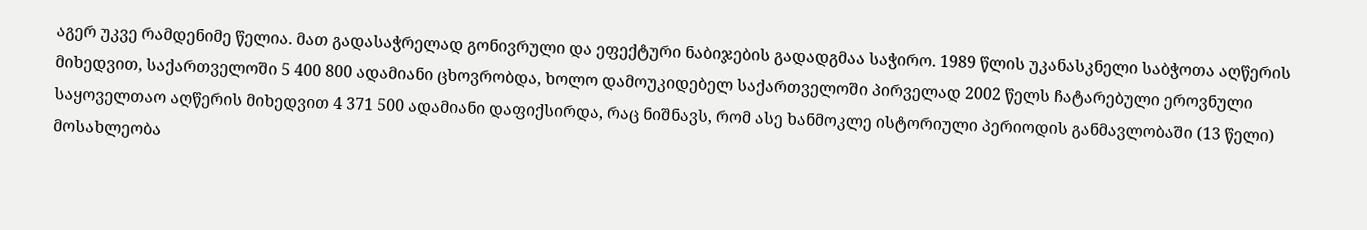აგერ უკვე რამდენიმე წელია. მათ გადასაჭრელად გონივრული და ეფექტური ნაბიჯების გადადგმაა საჭირო. 1989 წლის უკანასკნელი საბჭოთა აღწერის მიხედვით, საქართველოში 5 400 800 ადამიანი ცხოვრობდა, ხოლო დამოუკიდებელ საქართველოში პირველად 2002 წელს ჩატარებული ეროვნული საყოველთაო აღწერის მიხედვით 4 371 500 ადამიანი დაფიქსირდა, რაც ნიშნავს, რომ ასე ხანმოკლე ისტორიული პერიოდის განმავლობაში (13 წელი) მოსახლეობა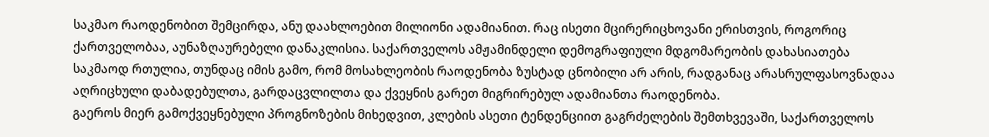საკმაო რაოდენობით შემცირდა, ანუ დაახლოებით მილიონი ადამიანით. რაც ისეთი მცირერიცხოვანი ერისთვის, როგორიც ქართველობაა, აუნაზღაურებელი დანაკლისია. საქართველოს ამჟამინდელი დემოგრაფიული მდგომარეობის დახასიათება საკმაოდ რთულია, თუნდაც იმის გამო, რომ მოსახლეობის რაოდენობა ზუსტად ცნობილი არ არის, რადგანაც არასრულფასოვნადაა აღრიცხული დაბადებულთა, გარდაცვლილთა და ქვეყნის გარეთ მიგრირებულ ადამიანთა რაოდენობა.
გაეროს მიერ გამოქვეყნებული პროგნოზების მიხედვით, კლების ასეთი ტენდენციით გაგრძელების შემთხვევაში, საქართველოს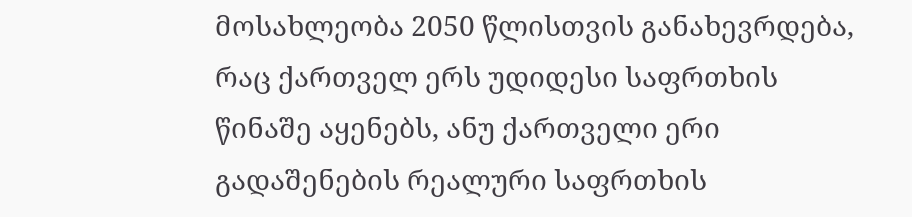მოსახლეობა 2050 წლისთვის განახევრდება, რაც ქართველ ერს უდიდესი საფრთხის წინაშე აყენებს, ანუ ქართველი ერი გადაშენების რეალური საფრთხის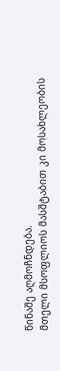წინაშე აღმოჩნდება.
მთელი მსოფლიოს მასშტაბით კი მოსახლეობის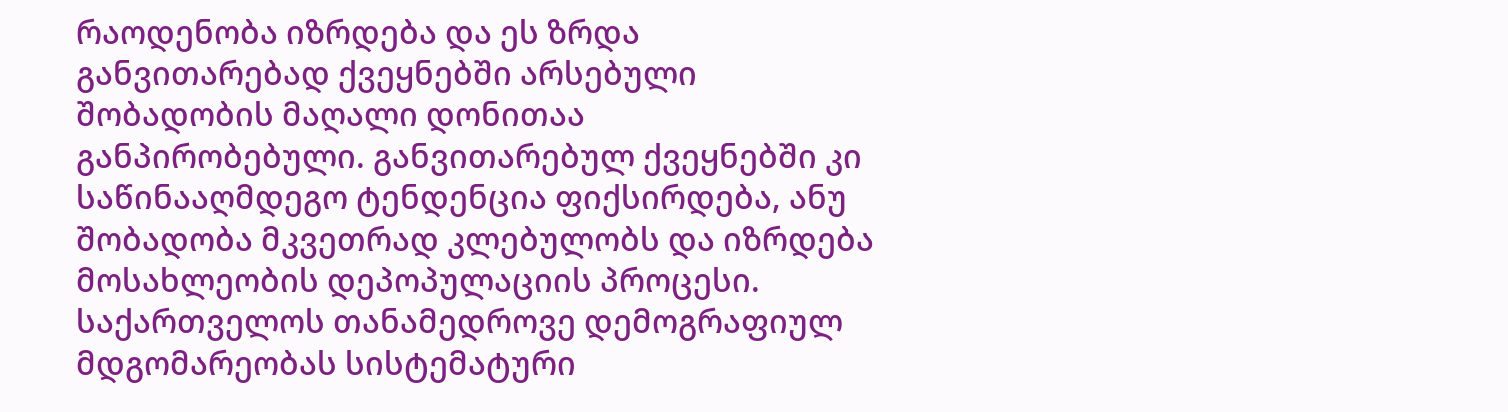რაოდენობა იზრდება და ეს ზრდა განვითარებად ქვეყნებში არსებული შობადობის მაღალი დონითაა განპირობებული. განვითარებულ ქვეყნებში კი საწინააღმდეგო ტენდენცია ფიქსირდება, ანუ შობადობა მკვეთრად კლებულობს და იზრდება მოსახლეობის დეპოპულაციის პროცესი.
საქართველოს თანამედროვე დემოგრაფიულ მდგომარეობას სისტემატური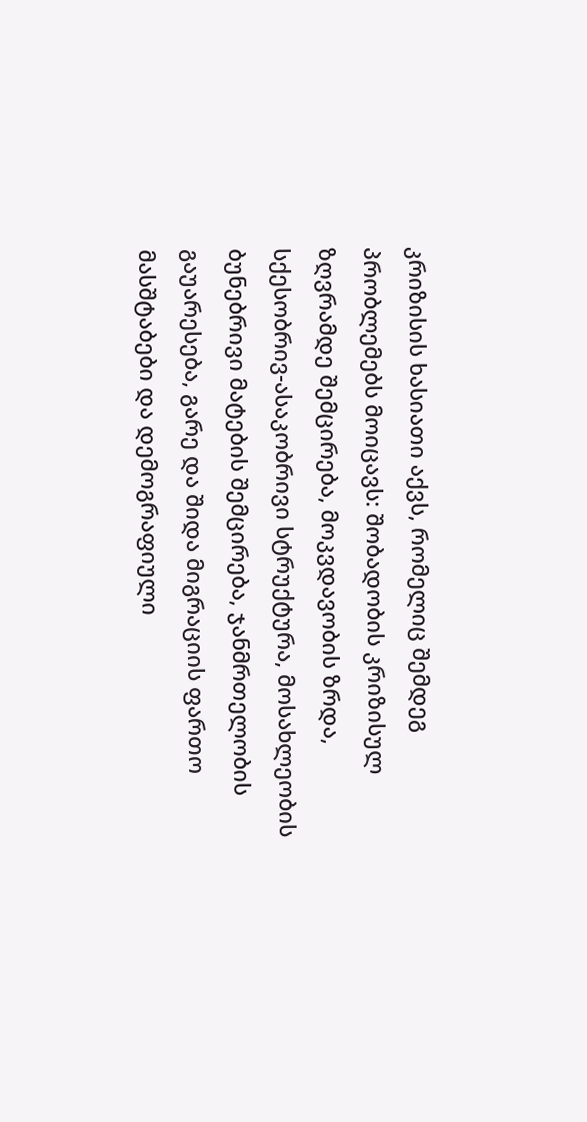კრიზისის ხასიათი აქვს, რომელიც შემდეგ პრობლემებს მოიცავს: შობადობის კრიზისულ ზღვრამდე შემცირება, მოკვდავობის ზრდა, სქესობრივ-ასაკობრივი სტრუქტურა, მოსახლეობის ბუნებრივი მატების შემცირება, ჯანმრთელობის გაუარესება, გარე და შიდა მიგრაციის ფართო მასშტაბები და დემოგრაფიული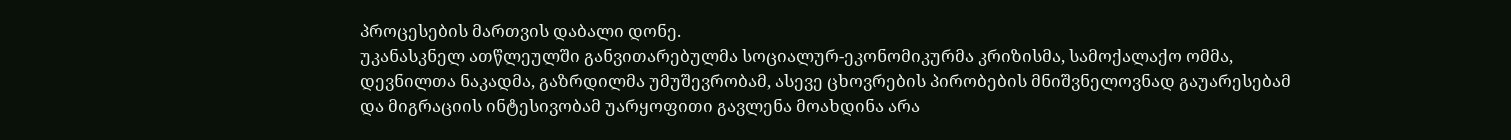პროცესების მართვის დაბალი დონე.
უკანასკნელ ათწლეულში განვითარებულმა სოციალურ-ეკონომიკურმა კრიზისმა, სამოქალაქო ომმა, დევნილთა ნაკადმა, გაზრდილმა უმუშევრობამ, ასევე ცხოვრების პირობების მნიშვნელოვნად გაუარესებამ და მიგრაციის ინტესივობამ უარყოფითი გავლენა მოახდინა არა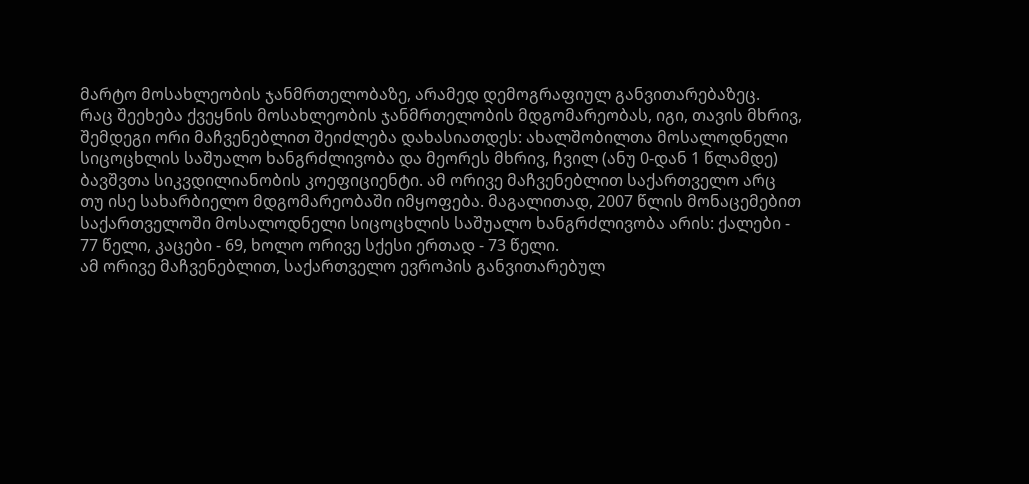მარტო მოსახლეობის ჯანმრთელობაზე, არამედ დემოგრაფიულ განვითარებაზეც.
რაც შეეხება ქვეყნის მოსახლეობის ჯანმრთელობის მდგომარეობას, იგი, თავის მხრივ, შემდეგი ორი მაჩვენებლით შეიძლება დახასიათდეს: ახალშობილთა მოსალოდნელი სიცოცხლის საშუალო ხანგრძლივობა და მეორეს მხრივ, ჩვილ (ანუ 0-დან 1 წლამდე) ბავშვთა სიკვდილიანობის კოეფიციენტი. ამ ორივე მაჩვენებლით საქართველო არც თუ ისე სახარბიელო მდგომარეობაში იმყოფება. მაგალითად, 2007 წლის მონაცემებით საქართველოში მოსალოდნელი სიცოცხლის საშუალო ხანგრძლივობა არის: ქალები - 77 წელი, კაცები - 69, ხოლო ორივე სქესი ერთად - 73 წელი.
ამ ორივე მაჩვენებლით, საქართველო ევროპის განვითარებულ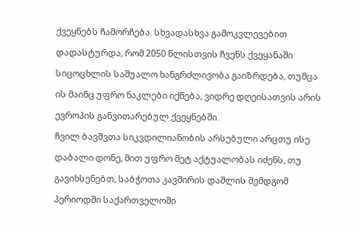ქვეყნებს ჩამორჩება. სხვადასხვა გამოკვლევებით დადასტურდა, რომ 2050 წლისთვის ჩვენს ქვეყანაში სიცოცხლის საშუალო ხანგრძლივობა გაიზრდება, თუმცა ის მაინც უფრო ნაკლები იქნება, ვიდრე დღეისათვის არის ევროპის განვითარებულ ქვეყნებში.
ჩვილ ბავშვთა სიკვდილიანობის არსებული არცთუ ისე დაბალი დონე, მით უფრო მეტ აქტუალობას იძენს, თუ გავიხსენებთ, საბჭოთა კავშირის დაშლის შემდგომ პერიოდში საქართველოში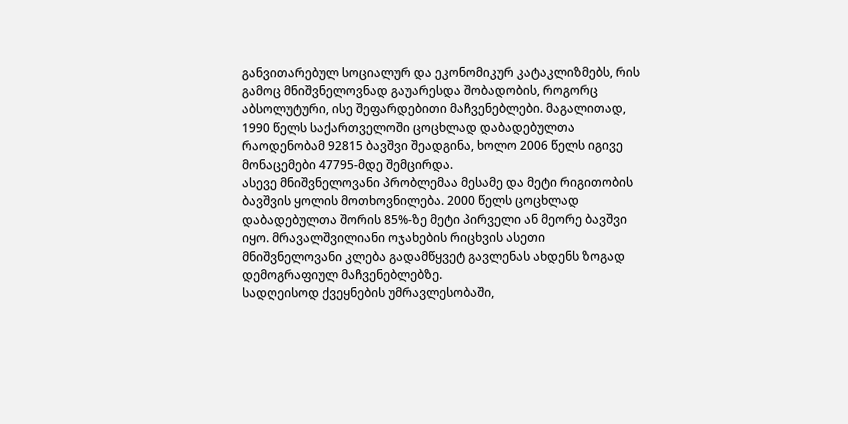განვითარებულ სოციალურ და ეკონომიკურ კატაკლიზმებს, რის გამოც მნიშვნელოვნად გაუარესდა შობადობის, როგორც აბსოლუტური, ისე შეფარდებითი მაჩვენებლები. მაგალითად, 1990 წელს საქართველოში ცოცხლად დაბადებულთა რაოდენობამ 92815 ბავშვი შეადგინა, ხოლო 2006 წელს იგივე მონაცემები 47795-მდე შემცირდა.
ასევე მნიშვნელოვანი პრობლემაა მესამე და მეტი რიგითობის ბავშვის ყოლის მოთხოვნილება. 2000 წელს ცოცხლად დაბადებულთა შორის 85%-ზე მეტი პირველი ან მეორე ბავშვი იყო. მრავალშვილიანი ოჯახების რიცხვის ასეთი მნიშვნელოვანი კლება გადამწყვეტ გავლენას ახდენს ზოგად დემოგრაფიულ მაჩვენებლებზე.
სადღეისოდ ქვეყნების უმრავლესობაში,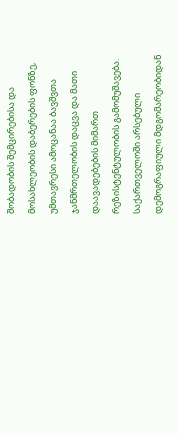შობადობის შემცირებისა და მოსახლეობის დაბერების ფონზე, უმთავრესი ამოცანაა ბავშვთა ჯანმრთელობის დაცვა და მათი დაავადებების მიმართ რეზისტენტულობის გამომუშავება.
საქართველოში არსებული დემოგრაფიული მდგომარეობიდან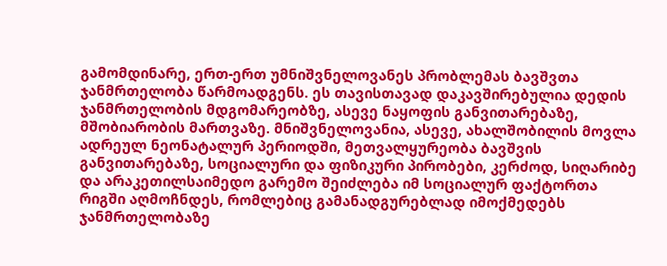გამომდინარე, ერთ-ერთ უმნიშვნელოვანეს პრობლემას ბავშვთა ჯანმრთელობა წარმოადგენს. ეს თავისთავად დაკავშირებულია დედის ჯანმრთელობის მდგომარეობზე, ასევე ნაყოფის განვითარებაზე, მშობიარობის მართვაზე. მნიშვნელოვანია, ასევე, ახალშობილის მოვლა ადრეულ ნეონატალურ პერიოდში, მეთვალყურეობა ბავშვის განვითარებაზე, სოციალური და ფიზიკური პირობები, კერძოდ, სიღარიბე და არაკეთილსაიმედო გარემო შეიძლება იმ სოციალურ ფაქტორთა რიგში აღმოჩნდეს, რომლებიც გამანადგურებლად იმოქმედებს ჯანმრთელობაზე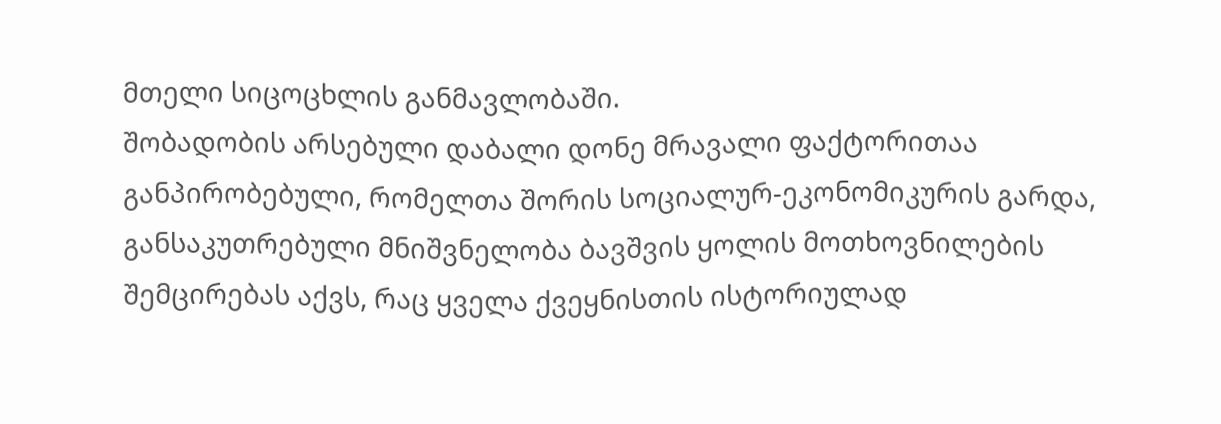მთელი სიცოცხლის განმავლობაში.
შობადობის არსებული დაბალი დონე მრავალი ფაქტორითაა განპირობებული, რომელთა შორის სოციალურ-ეკონომიკურის გარდა, განსაკუთრებული მნიშვნელობა ბავშვის ყოლის მოთხოვნილების შემცირებას აქვს, რაც ყველა ქვეყნისთის ისტორიულად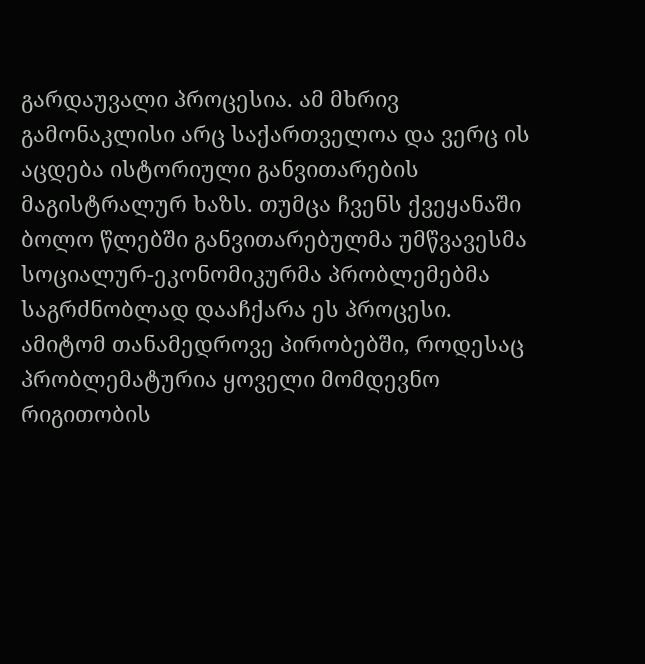გარდაუვალი პროცესია. ამ მხრივ გამონაკლისი არც საქართველოა და ვერც ის აცდება ისტორიული განვითარების მაგისტრალურ ხაზს. თუმცა ჩვენს ქვეყანაში ბოლო წლებში განვითარებულმა უმწვავესმა სოციალურ-ეკონომიკურმა პრობლემებმა საგრძნობლად დააჩქარა ეს პროცესი. ამიტომ თანამედროვე პირობებში, როდესაც პრობლემატურია ყოველი მომდევნო რიგითობის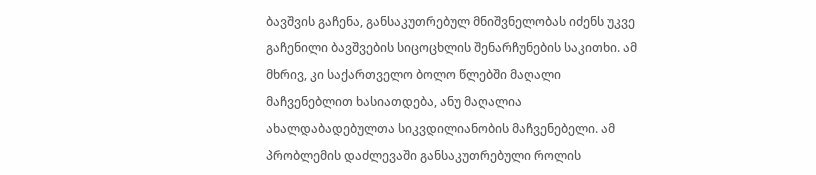ბავშვის გაჩენა, განსაკუთრებულ მნიშვნელობას იძენს უკვე გაჩენილი ბავშვების სიცოცხლის შენარჩუნების საკითხი. ამ მხრივ, კი საქართველო ბოლო წლებში მაღალი მაჩვენებლით ხასიათდება, ანუ მაღალია ახალდაბადებულთა სიკვდილიანობის მაჩვენებელი. ამ პრობლემის დაძლევაში განსაკუთრებული როლის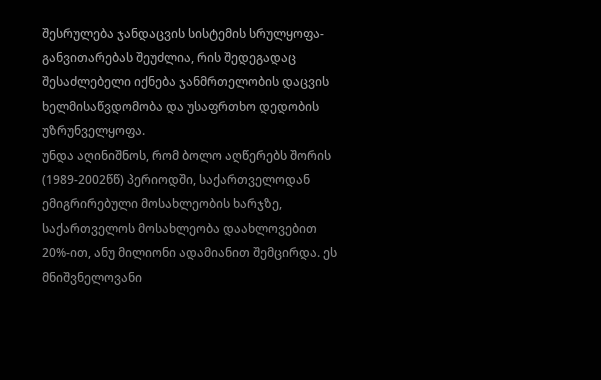შესრულება ჯანდაცვის სისტემის სრულყოფა-განვითარებას შეუძლია, რის შედეგადაც შესაძლებელი იქნება ჯანმრთელობის დაცვის ხელმისაწვდომობა და უსაფრთხო დედობის უზრუნველყოფა.
უნდა აღინიშნოს, რომ ბოლო აღწერებს შორის (1989-2002წწ) პერიოდში, საქართველოდან ემიგრირებული მოსახლეობის ხარჯზე, საქართველოს მოსახლეობა დაახლოვებით 20%-ით, ანუ მილიონი ადამიანით შემცირდა. ეს მნიშვნელოვანი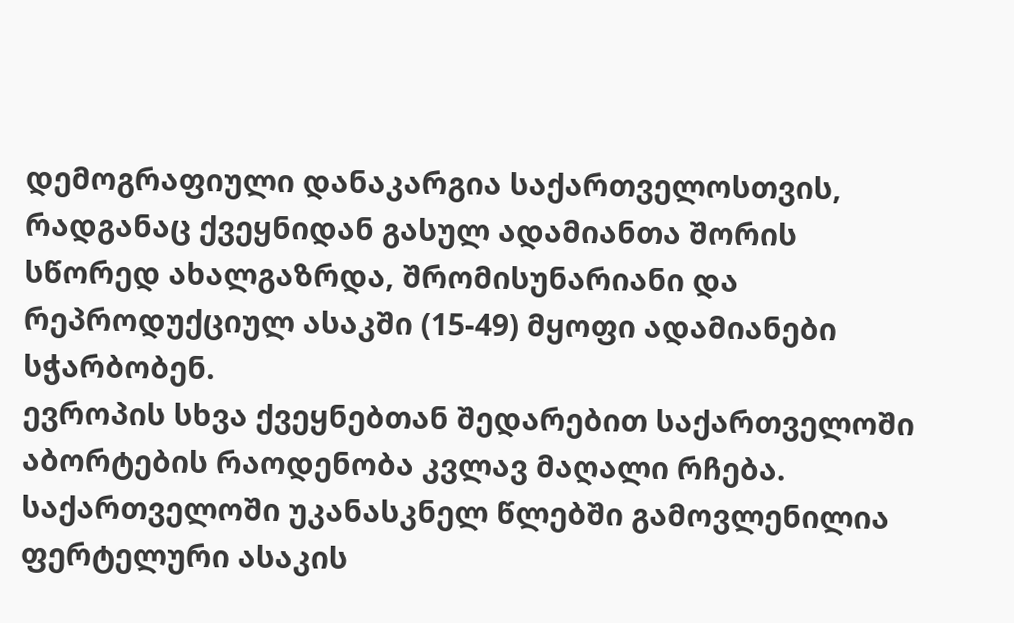დემოგრაფიული დანაკარგია საქართველოსთვის, რადგანაც ქვეყნიდან გასულ ადამიანთა შორის სწორედ ახალგაზრდა, შრომისუნარიანი და რეპროდუქციულ ასაკში (15-49) მყოფი ადამიანები სჭარბობენ.
ევროპის სხვა ქვეყნებთან შედარებით საქართველოში აბორტების რაოდენობა კვლავ მაღალი რჩება. საქართველოში უკანასკნელ წლებში გამოვლენილია ფერტელური ასაკის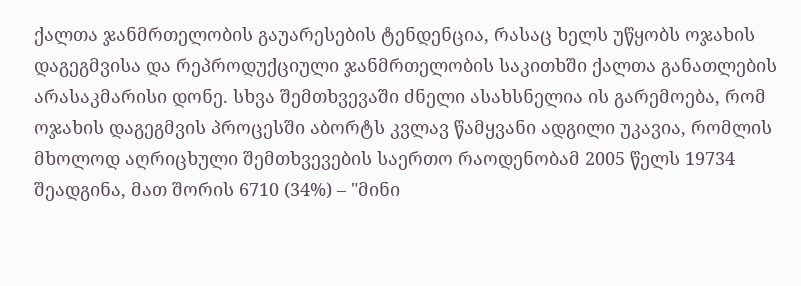ქალთა ჯანმრთელობის გაუარესების ტენდენცია, რასაც ხელს უწყობს ოჯახის დაგეგმვისა და რეპროდუქციული ჯანმრთელობის საკითხში ქალთა განათლების არასაკმარისი დონე. სხვა შემთხვევაში ძნელი ასახსნელია ის გარემოება, რომ ოჯახის დაგეგმვის პროცესში აბორტს კვლავ წამყვანი ადგილი უკავია, რომლის მხოლოდ აღრიცხული შემთხვევების საერთო რაოდენობამ 2005 წელს 19734 შეადგინა, მათ შორის 6710 (34%) – "მინი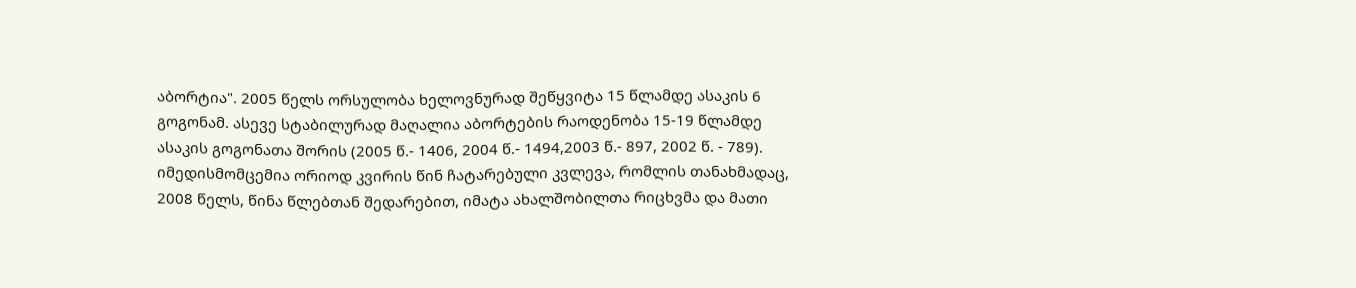აბორტია". 2005 წელს ორსულობა ხელოვნურად შეწყვიტა 15 წლამდე ასაკის 6 გოგონამ. ასევე სტაბილურად მაღალია აბორტების რაოდენობა 15-19 წლამდე ასაკის გოგონათა შორის (2005 წ.- 1406, 2004 წ.- 1494,2003 წ.- 897, 2002 წ. - 789).
იმედისმომცემია ორიოდ კვირის წინ ჩატარებული კვლევა, რომლის თანახმადაც, 2008 წელს, წინა წლებთან შედარებით, იმატა ახალშობილთა რიცხვმა და მათი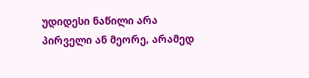უდიდესი ნაწილი არა პირველი ან მეორე, არამედ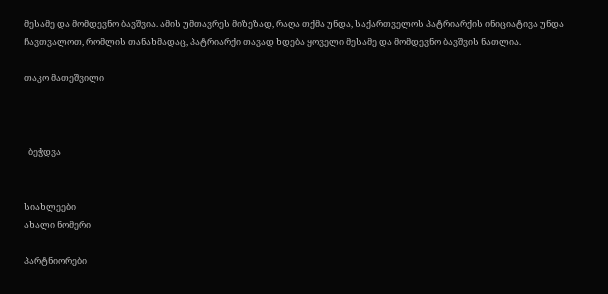მესამე და მომდევნო ბავშვია. ამის უმთავრეს მიზეზად, რაღა თქმა უნდა, საქართველოს პატრიარქის ინიციატივა უნდა ჩავთვალოთ, რომლის თანახმადაც, პატრიარქი თავად ხდება ყოველი მესამე და მომდევნო ბავშვის ნათლია.

თაკო მათეშვილი



  ბეჭდვა


სიახლეები
ახალი ნომერი

პარტნიორები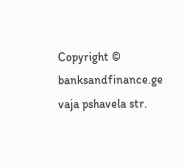Copyright © banksandfinance.ge vaja pshavela str.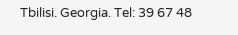Tbilisi. Georgia. Tel: 39 67 48